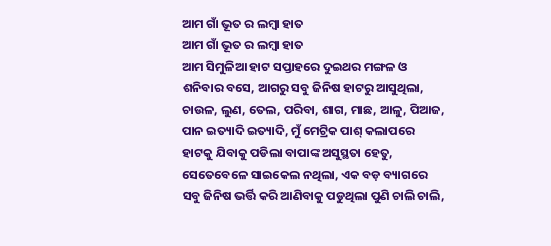ଆମ ଗାଁ ଭୂତ ର ଲମ୍ବା ହାତ
ଆମ ଗାଁ ଭୂତ ର ଲମ୍ବା ହାତ
ଆମ ସିମୁଳିଆ ହାଟ ସପ୍ତାହରେ ଦୁଇଥର ମଙ୍ଗଳ ଓ ଶନିବାର ବସେ, ଆଗରୁ ସବୁ ଜିନିଷ ହାଟରୁ ଆସୁଥିଲା, ଚାଉଳ, ଲୁଣ, ତେଲ, ପରିବା, ଶାଗ, ମାଛ, ଆଳୁ, ପିଆଜ, ପାନ ଇତ୍ୟାଦି ଇତ୍ୟାଦି, ମୁଁ ମେଟ୍ରିକ ପାଶ୍ କଲାପରେ ହାଟକୁ ଯିବାକୁ ପଡିଲା ବାପାଙ୍କ ଅସୁସ୍ଥତା ହେତୁ, ସେତେବେଳେ ସାଇକେଲ ନଥିଲା, ଏକ ବଡ଼ ବ୍ୟାଗରେ ସବୁ ଜିନିଷ ଭର୍ତ୍ତି କରି ଆଣିବାକୁ ପଡୁଥିଲା ପୁଣି ଚାଲି ଚାଲି,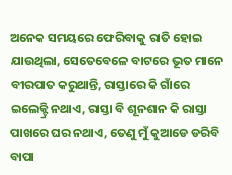ଅନେକ ସମୟରେ ଫେରିବାକୁ ରାତି ହୋଇ ଯାଉଥିଲା, ସେତେବେଳେ ବାଟରେ ଭୂତ ମାନେ ବୀରପାତ କରୁଥାନ୍ତି, ରାସ୍ତାରେ କି ଗାଁରେ ଇଲେକ୍ଟ୍ରି ନଥାଏ, ରାସ୍ତା ବି ଶୂନଶାନ କି ରାସ୍ତା ପାଖରେ ଘର ନଥାଏ, ତେଣୁ ମୁଁ କୁଆଡେ ଡରିବି ବାପା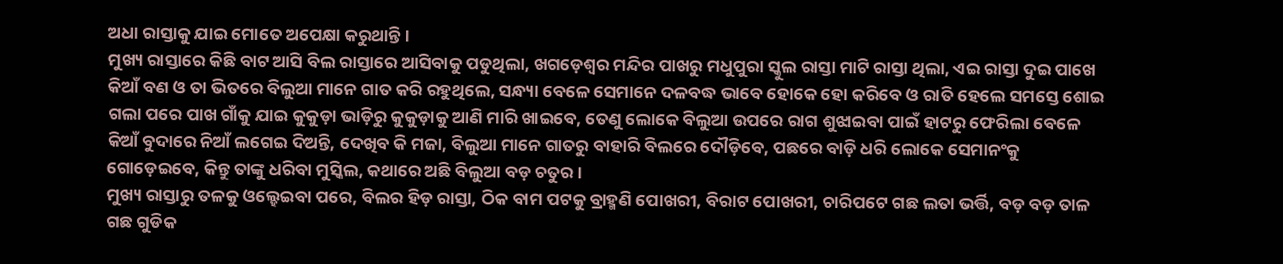ଅଧା ରାସ୍ତାକୁ ଯାଇ ମୋତେ ଅପେକ୍ଷା କରୁଥାନ୍ତି।
ମୁଖ୍ୟ ରାସ୍ତାରେ କିଛି ବାଟ ଆସି ବିଲ ରାସ୍ତାରେ ଆସିବାକୁ ପଡୁଥିଲା, ଖଗଡ଼େଶ୍ୱର ମନ୍ଦିର ପାଖରୁ ମଧୁପୁରା ସ୍କୁଲ ରାସ୍ତା ମାଟି ରାସ୍ତା ଥିଲା, ଏଇ ରାସ୍ତା ଦୁଇ ପାଖେ କିଆଁ ବଣ ଓ ତା ଭିତରେ ବିଲୁଆ ମାନେ ଗାତ କରି ରହୁଥିଲେ, ସନ୍ଧ୍ୟା ବେଳେ ସେମାନେ ଦଳବଦ୍ଧ ଭାବେ ହୋକେ ହୋ କରିବେ ଓ ରାତି ହେଲେ ସମସ୍ତେ ଶୋଇ ଗଲା ପରେ ପାଖ ଗାଁକୁ ଯାଇ କୁକୁଡ଼ା ଭାଡ଼ିରୁ କୁକୁଡ଼ାକୁ ଆଣି ମାରି ଖାଇବେ, ତେଣୁ ଲୋକେ ବିଲୁଆ ଉପରେ ରାଗ ଶୁଝାଇବା ପାଇଁ ହାଟରୁ ଫେରିଲା ବେଳେ କିଆଁ ବୁଦାରେ ନିଆଁ ଲଗେଇ ଦିଅନ୍ତି, ଦେଖିବ କି ମଜା, ବିଲୁଆ ମାନେ ଗାତରୁ ବାହାରି ବିଲରେ ଦୌଡ଼ିବେ, ପଛରେ ବାଡ଼ି ଧରି ଲୋକେ ସେମାନଂକୁ ଗୋଡ଼େଇବେ, କିନ୍ତୁ ତାଙ୍କୁ ଧରିବା ମୁସ୍କିଲ, କଥାରେ ଅଛି ବିଲୁଆ ବଡ଼ ଚତୁର ।
ମୁଖ୍ୟ ରାସ୍ତାରୁ ତଳକୁ ଓଲ୍ହେଇବା ପରେ, ବିଲର ହିଡ଼ ରାସ୍ତା, ଠିକ ବାମ ପଟକୁ ବ୍ରାହ୍ମଣି ପୋଖରୀ, ବିରାଟ ପୋଖରୀ, ଚାରିପଟେ ଗଛ ଲତା ଭର୍ତ୍ତି, ବଡ଼ ବଡ଼ ତାଳ ଗଛ ଗୁଡିକ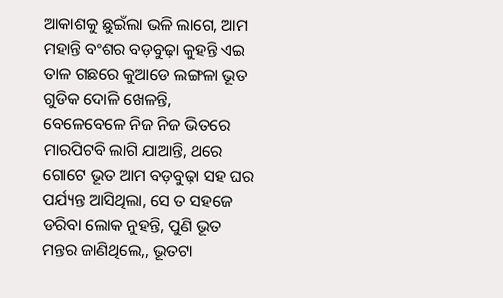ଆକାଶକୁ ଛୁଇଁଲା ଭଳି ଲାଗେ, ଆମ ମହାନ୍ତି ବଂଶର ବଡ଼ବୁଢ଼ା କୁହନ୍ତି ଏଇ ତାଳ ଗଛରେ କୁଆଡେ ଲଙ୍ଗଳା ଭୂତ ଗୁଡିକ ଦୋଳି ଖେଳନ୍ତି, ବେଳେବେଳେ ନିଜ ନିଜ ଭିତରେ ମାରପିଟବି ଲାଗି ଯାଆନ୍ତି, ଥରେ ଗୋଟେ ଭୂତ ଆମ ବଡ଼ବୁଢ଼ା ସହ ଘର ପର୍ଯ୍ୟନ୍ତ ଆସିଥିଲା, ସେ ତ ସହଜେ ଡରିବା ଲୋକ ନୁହନ୍ତି, ପୁଣି ଭୂତ ମନ୍ତର ଜାଣିଥିଲେ,, ଭୂତଟା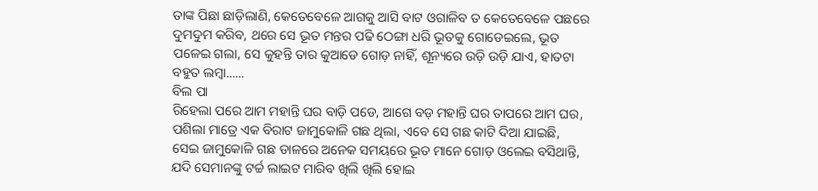ତାଙ୍କ ପିଛା ଛାଡ଼ିଲାଣି, କେତେବେଳେ ଆଗକୁ ଆସି ବାଟ ଓଗାଳିବ ତ କେତେବେଳେ ପଛରେ ଦୁମଦୁମ କରିବ, ଥରେ ସେ ଭୂତ ମନ୍ତର ପଢି ଠେଙ୍ଗା ଧରି ଭୂତକୁ ଗୋଡେଇଲେ, ଭୂତ ପଳେଇ ଗଲା, ସେ କୁହନ୍ତି ତାର କୁଆଡେ ଗୋଡ଼ ନାହିଁ, ଶୂନ୍ୟରେ ଉଡ଼ି ଉଡ଼ି ଯାଏ, ହାତଟା ବହୁତ ଲମ୍ବା......
ବିଲ ପା
ରିହେଲା ପରେ ଆମ ମହାନ୍ତି ଘର ବାଡ଼ି ପଡେ, ଆଗେ ବଡ଼ ମହାନ୍ତି ଘର ତାପରେ ଆମ ଘର, ପଶିଲା ମାତ୍ରେ ଏକ ବିରାଟ ଜାମୁକୋଳି ଗଛ ଥିଲା, ଏବେ ସେ ଗଛ କାଟି ଦିଆ ଯାଇଛି, ସେଇ ଜାମୁକୋଳି ଗଛ ଡାଳରେ ଅନେକ ସମୟରେ ଭୂତ ମାନେ ଗୋଡ଼ ଓଲେଇ ବସିଥାନ୍ତି, ଯଦି ସେମାନଙ୍କୁ ଟର୍ଚ୍ଚ ଲାଇଟ ମାରିବ ଖିଲି ଖିଲି ହୋଇ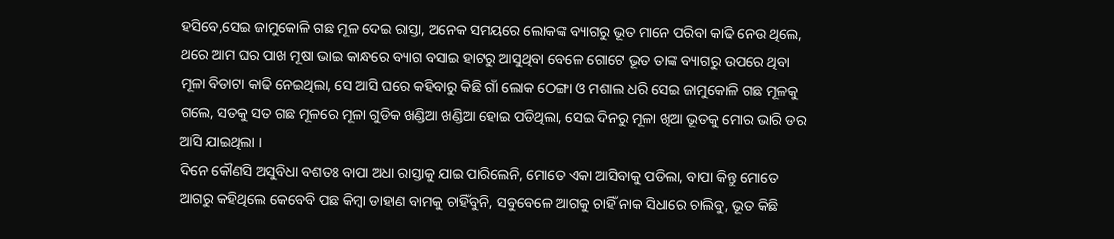ହସିବେ,ସେଇ ଜାମୁକୋଳି ଗଛ ମୂଳ ଦେଇ ରାସ୍ତା, ଅନେକ ସମୟରେ ଲୋକଙ୍କ ବ୍ୟାଗରୁ ଭୂତ ମାନେ ପରିବା କାଢି ନେଉ ଥିଲେ, ଥରେ ଆମ ଘର ପାଖ ମୂଷା ଭାଇ କାନ୍ଧରେ ବ୍ୟାଗ ବସାଇ ହାଟରୁ ଆସୁଥିବା ବେଳେ ଗୋଟେ ଭୂତ ତାଙ୍କ ବ୍ୟାଗରୁ ଉପରେ ଥିବା ମୂଳା ବିଡାଟା କାଢି ନେଇଥିଲା, ସେ ଆସି ଘରେ କହିବାରୁ କିଛି ଗାଁ ଲୋକ ଠେଙ୍ଗା ଓ ମଶାଲ ଧରି ସେଇ ଜାମୁକୋଳି ଗଛ ମୂଳକୁ ଗଲେ, ସତକୁ ସତ ଗଛ ମୂଳରେ ମୂଳା ଗୁଡିକ ଖଣ୍ଡିଆ ଖଣ୍ଡିଆ ହୋଇ ପଡିଥିଲା, ସେଇ ଦିନରୁ ମୂଳା ଖିଆ ଭୂତକୁ ମୋର ଭାରି ଡର ଆସି ଯାଇଥିଲା ।
ଦିନେ କୌଣସି ଅସୁବିଧା ବଶତଃ ବାପା ଅଧା ରାସ୍ତାକୁ ଯାଇ ପାରିଲେନି, ମୋତେ ଏକା ଆସିବାକୁ ପଡିଲା, ବାପା କିନ୍ତୁ ମୋତେ ଆଗରୁ କହିଥିଲେ କେବେବି ପଛ କିମ୍ବା ଡାହାଣ ବାମକୁ ଚାହିଁବୁନି, ସବୁବେଳେ ଆଗକୁ ଚାହିଁ ନାକ ସିଧାରେ ଚାଲିବୁ, ଭୂତ କିଛି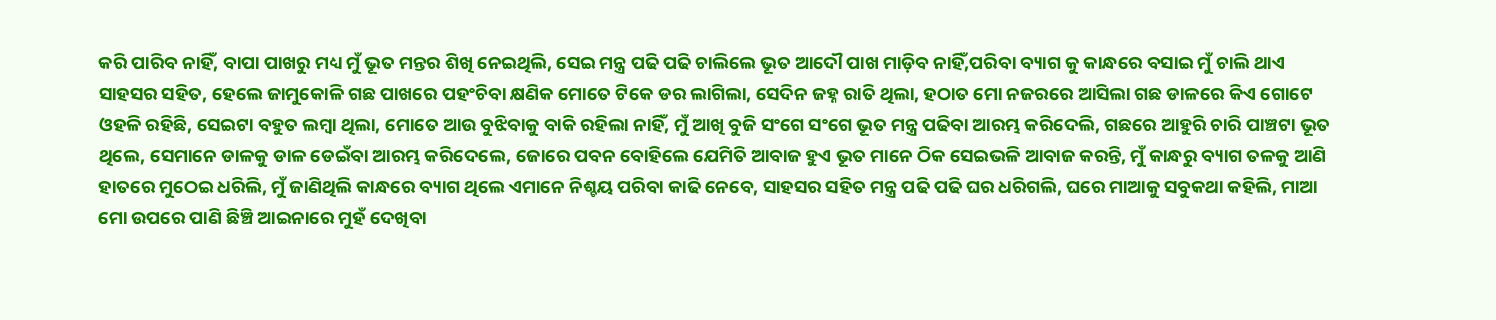କରି ପାରିବ ନାହିଁ, ବାପା ପାଖରୁ ମଧ୍ୟ ମୁଁ ଭୂତ ମନ୍ତର ଶିଖି ନେଇଥିଲି, ସେଇ ମନ୍ତ୍ର ପଢି ପଢି ଚାଲିଲେ ଭୂତ ଆଦୌ ପାଖ ମାଡ଼ିବ ନାହିଁ,ପରିବା ବ୍ୟାଗ କୁ କାନ୍ଧରେ ବସାଇ ମୁଁ ଚାଲି ଥାଏ ସାହସର ସହିତ, ହେଲେ ଜାମୁକୋଳି ଗଛ ପାଖରେ ପହଂଚିବା କ୍ଷଣିକ ମୋତେ ଟିକେ ଡର ଲାଗିଲା, ସେଦିନ ଜହ୍ନ ରାତି ଥିଲା, ହଠାତ ମୋ ନଜରରେ ଆସିଲା ଗଛ ଡାଳରେ କିଏ ଗୋଟେ ଓହଳି ରହିଛି, ସେଇଟା ବହୁତ ଲମ୍ବା ଥିଲା, ମୋତେ ଆଉ ବୁଝିବାକୁ ବାକି ରହିଲା ନାହିଁ, ମୁଁ ଆଖି ବୁଜି ସଂଗେ ସଂଗେ ଭୂତ ମନ୍ତ୍ର ପଢିବା ଆରମ୍ଭ କରିଦେଲି, ଗଛରେ ଆହୁରି ଚାରି ପାଞ୍ଚଟା ଭୂତ ଥିଲେ, ସେମାନେ ଡାଳକୁ ଡାଳ ଡେଇଁବା ଆରମ୍ଭ କରିଦେଲେ, ଜୋରେ ପବନ ବୋହିଲେ ଯେମିତି ଆବାଜ ହୁଏ ଭୂତ ମାନେ ଠିକ ସେଇଭଳି ଆବାଜ କରନ୍ତି, ମୁଁ କାନ୍ଧରୁ ବ୍ୟାଗ ତଳକୁ ଆଣି ହାତରେ ମୁଠେଇ ଧରିଲି, ମୁଁ ଜାଣିଥିଲି କାନ୍ଧରେ ବ୍ୟାଗ ଥିଲେ ଏମାନେ ନିଶ୍ଚୟ ପରିବା କାଢି ନେବେ, ସାହସର ସହିତ ମନ୍ତ୍ର ପଢି ପଢି ଘର ଧରିଗଲି, ଘରେ ମାଆକୁ ସବୁକଥା କହିଲି, ମାଆ ମୋ ଉପରେ ପାଣି ଛିଞ୍ଚି ଆଇନାରେ ମୁହଁ ଦେଖିବା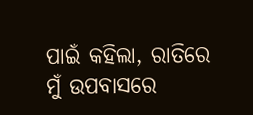ପାଇଁ କହିଲା, ରାତିରେ ମୁଁ ଉପବାସରେ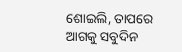ଶୋଇଲି, ତାପରେ ଆଗକୁ ସବୁଦିନ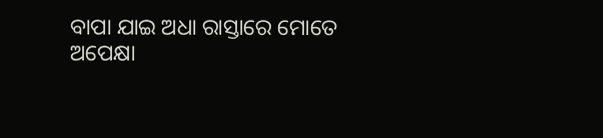ବାପା ଯାଇ ଅଧା ରାସ୍ତାରେ ମୋତେ ଅପେକ୍ଷା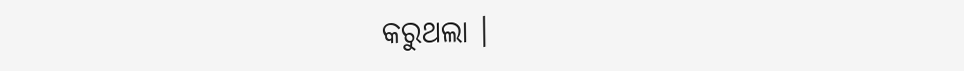କରୁଥଲା ।